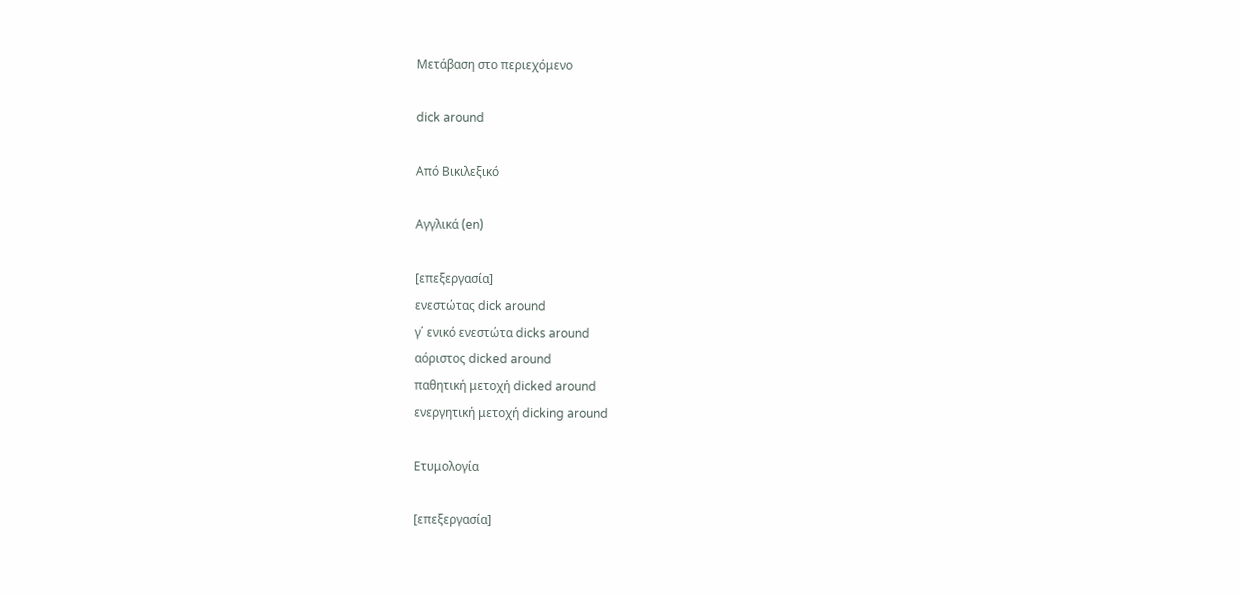Μετάβαση στο περιεχόμενο

dick around

Από Βικιλεξικό

Αγγλικά (en)

[επεξεργασία]
ενεστώτας dick around
γ΄ ενικό ενεστώτα dicks around
αόριστος dicked around
παθητική μετοχή dicked around
ενεργητική μετοχή dicking around

Ετυμολογία

[επεξεργασία]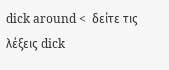dick around <  δείτε τις λέξεις dick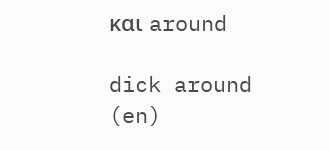και around

dick around (en)